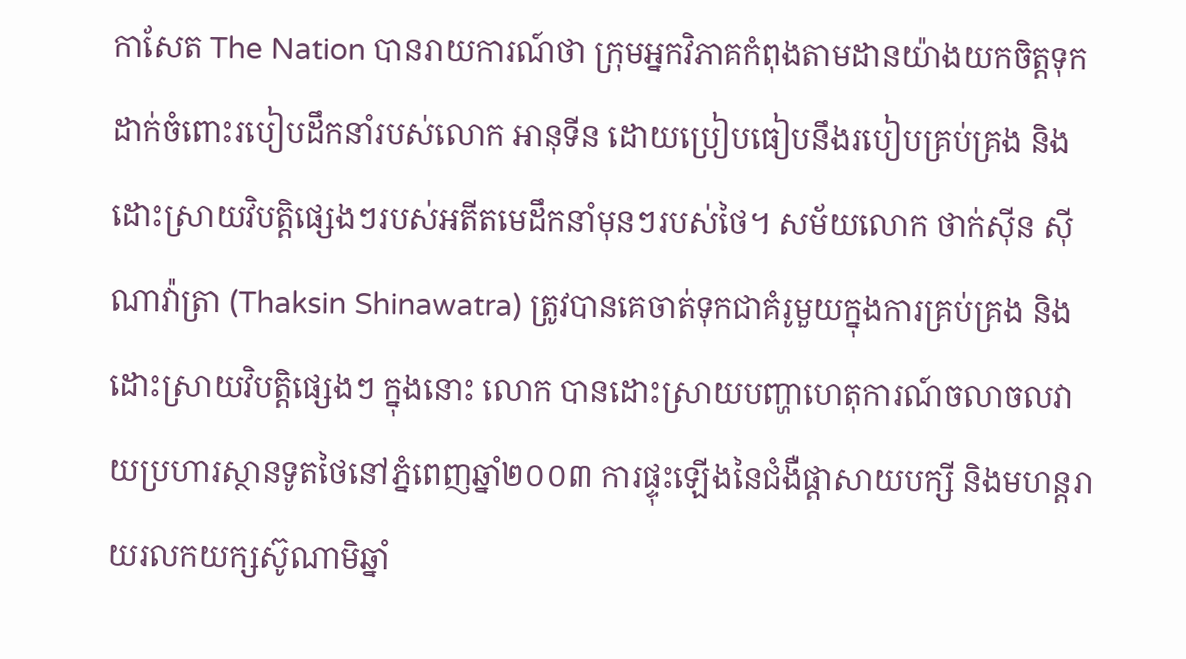កាសែត The Nation បានរាយការណ៍ថា ក្រុមអ្នកវិភាគកំពុងតាមដានយ៉ាងយកចិត្តទុកដាក់ចំពោះរបៀបដឹកនាំរបស់លោក អានុទីន ដោយប្រៀបធៀបនឹងរបៀបគ្រប់គ្រង និងដោះស្រាយវិបត្តិផ្សេងៗរបស់អតីតមេដឹកនាំមុនៗរបស់ថៃ។ សម័យលោក ថាក់ស៊ីន ស៊ីណាវ៉ាត្រា (Thaksin Shinawatra) ត្រូវបានគេចាត់ទុកជាគំរូមួយក្នុងការគ្រប់គ្រង និងដោះស្រាយវិបត្តិផ្សេងៗ ក្នុងនោះ លោក បានដោះស្រាយបញ្ហាហេតុការណ៍ចលាចលវាយប្រហារស្ថានទូតថៃនៅភ្នំពេញឆ្នាំ២០០៣ ការផ្ទុះឡើងនៃជំងឺផ្ដាសាយបក្សី និងមហន្តរាយរលកយក្សស៊ូណាមិឆ្នាំ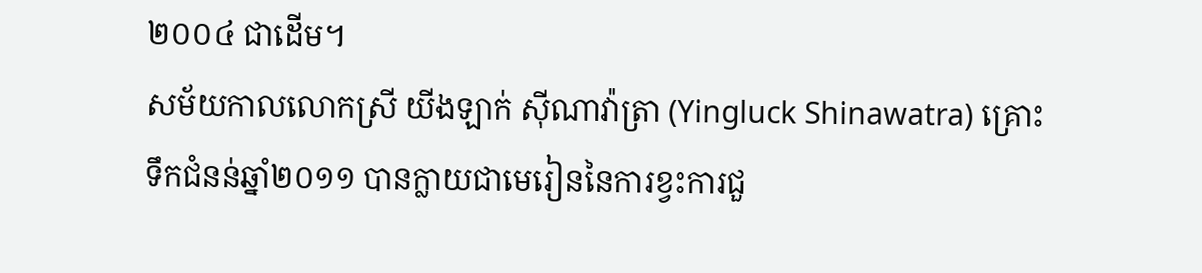២០០៤ ជាដើម។
សម័យកាលលោកស្រី យីងឡាក់ ស៊ីណាវ៉ាត្រា (Yingluck Shinawatra) គ្រោះទឹកជំនន់ឆ្នាំ២០១១ បានក្លាយជាមេរៀននៃការខ្វះការជួ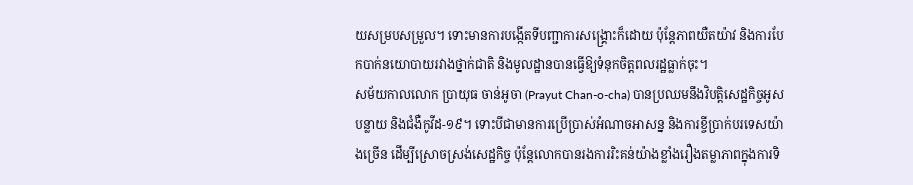យសម្របសម្រួល។ ទោះមានការបង្កើតទីបញ្ជាការសង្គ្រោះក៏ដោយ ប៉ុន្តែភាពយឺតយ៉ាវ និងការបែកបាក់នយោបាយរវាងថ្នាក់ជាតិ និងមូលដ្ឋានបានធ្វើឱ្យទំនុកចិត្តពលរដ្ឋធ្លាក់ចុះ។
សម័យកាលលោក ប្រាយុធ ចាន់អូចា (Prayut Chan-o-cha) បានប្រឈមនឹងវិបត្តិសេដ្ឋកិច្ចអូសបន្លាយ និងជំងឺកូវីដ-១៩។ ទោះបីជាមានការប្រើប្រាស់អំណាចអាសន្ន និងការខ្ចីប្រាក់បរទេសយ៉ាងច្រើន ដើម្បីស្រោចស្រង់សេដ្ឋកិច្ច ប៉ុន្តែលោកបានរងការរិះគន់យ៉ាងខ្លាំងរឿងតម្លាភាពក្នុងការទិ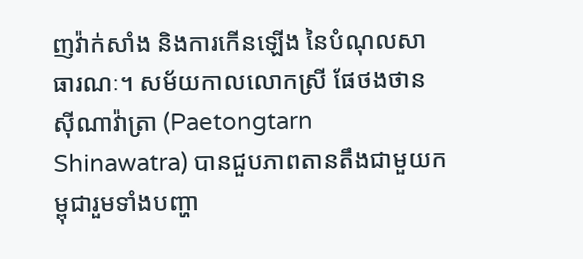ញវ៉ាក់សាំង និងការកើនឡើង នៃបំណុលសាធារណៈ។ សម័យកាលលោកស្រី ផែថងថាន ស៊ីណាវ៉ាត្រា (Paetongtarn Shinawatra) បានជួបភាពតានតឹងជាមួយកម្ពុជារួមទាំងបញ្ហា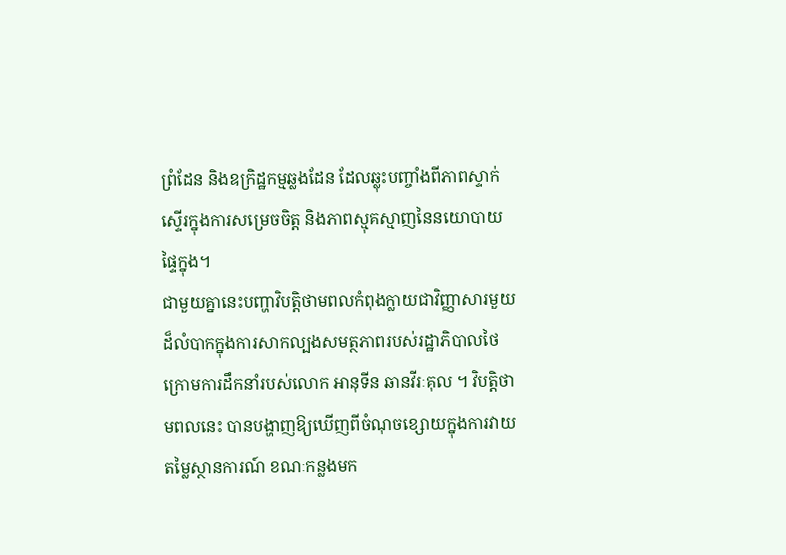ព្រំដែន និងឧក្រិដ្ឋកម្មឆ្លងដែន ដែលឆ្លុះបញ្ចាំងពីភាពស្ទាក់ស្ទើរក្នុងការសម្រេចចិត្ត និងភាពស្មុគស្មាញនៃនយោបាយផ្ទៃក្នុង។
ជាមួយគ្នានេះបញ្ហាវិបត្តិថាមពលកំពុងក្លាយជាវិញ្ញាសារមួយដ៏លំបាកក្នុងការសាកល្បងសមត្ថភាពរបស់រដ្ឋាភិបាលថៃ ក្រោមការដឹកនាំរបស់លោក អានុទីន ឆានវីរៈគុល ។ វិបត្តិថាមពលនេះ បានបង្ហាញឱ្យឃើញពីចំណុចខ្សោយក្នុងការវាយតម្លៃស្ថានការណ៍ ខណៈកន្លងមក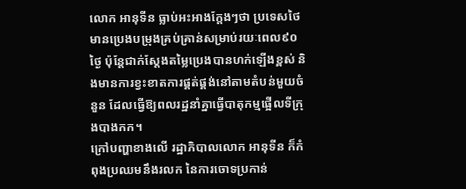លោក អានុទីន ធ្លាប់អះអាងក្តែងៗថា ប្រទេសថៃ មានប្រេងបម្រុងគ្រប់គ្រាន់សម្រាប់រយៈពេល៩០ថ្ងៃ ប៉ុន្តែជាក់ស្ដែងតម្លៃប្រេងបានហក់ឡើងខ្ពស់ និងមានការខ្វះខាតការផ្គត់ផ្គង់នៅតាមតំបន់មួយចំនួន ដែលធ្វើឱ្យពលរដ្ឋនាំគ្នាធ្វើបាតុកម្មផ្អើលទីក្រុងបាងកក។
ក្រៅបញ្ហាខាងលើ រដ្ឋាភិបាលលោក អានុទីន ក៏កំពុងប្រឈមនឹងរលក នៃការចោទប្រកាន់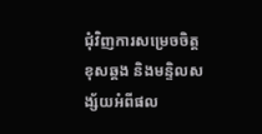ជុំវិញការសម្រេចចិត្តខុសឆ្គង និងមន្ទិលសង្ស័យអំពីផល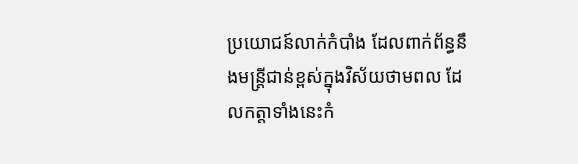ប្រយោជន៍លាក់កំបាំង ដែលពាក់ព័ន្ធនឹងមន្ត្រីជាន់ខ្ពស់ក្នុងវិស័យថាមពល ដែលកត្តាទាំងនេះកំ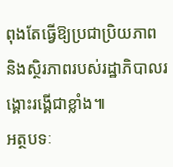ពុងតែធ្វើឱ្យប្រជាប្រិយភាព និងស្ថិរភាពរបស់រដ្ឋាភិបាលរង្គោះរង្គើជាខ្លាំង៕
អត្ថបទៈ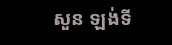សួន ឡង់ទី